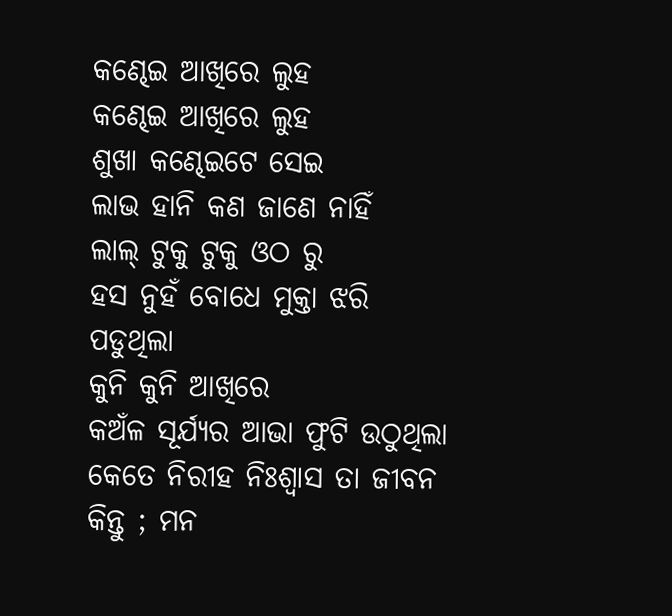କଣ୍ଢେଇ ଆଖିରେ ଲୁହ
କଣ୍ଢେଇ ଆଖିରେ ଲୁହ
ଶୁଖା କଣ୍ଢେଇଟେ ସେଇ
ଲାଭ ହାନି କଣ ଜାଣେ ନାହିଁ
ଲାଲ୍ ଟୁକୁ ଟୁକୁ ଓଠ ରୁ
ହସ ନୁହଁ ବୋଧେ ମୁକ୍ତା ଝରି ପଡୁଥିଲା
କୁନି କୁନି ଆଖିରେ
କଅଁଳ ସୂର୍ଯ୍ୟର ଆଭା ଫୁଟି ଉଠୁଥିଲା
କେତେ ନିରୀହ ନିଃଶ୍ୱାସ ତା ଜୀବନ
କିନ୍ତୁ ; ମନ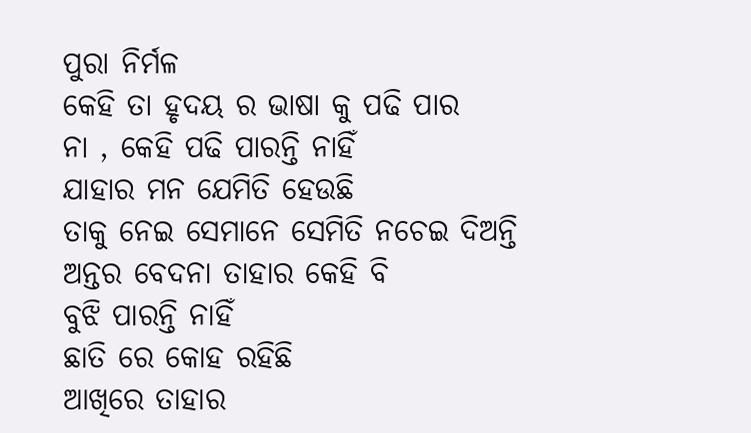ପୁରା ନିର୍ମଳ
କେହି ତା ହୃଦୟ ର ଭାଷା କୁ ପଢି ପାର
ନା , କେହି ପଢି ପାରନ୍ତି ନାହିଁ
ଯାହାର ମନ ଯେମିତି ହେଉଛି
ତାକୁ ନେଇ ସେମାନେ ସେମିତି ନଚେଇ ଦିଅନ୍ତି
ଅନ୍ତର ବେଦନା ତାହାର କେହି ବି
ବୁଝି ପାରନ୍ତି ନାହିଁ
ଛାତି ରେ କୋହ ରହିଛି
ଆଖିରେ ତାହାର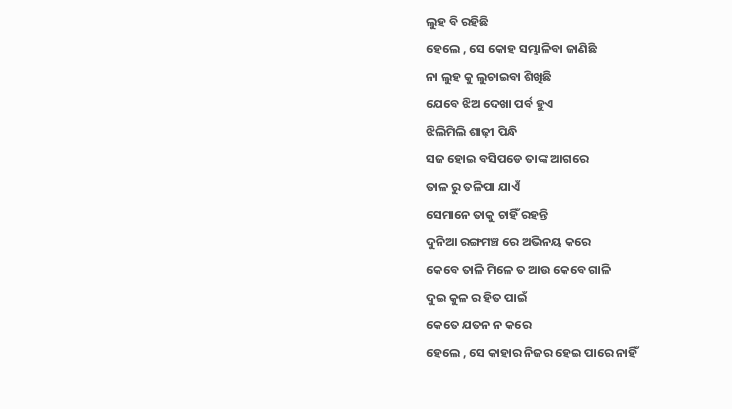ଲୁହ ବି ରହିଛି
ହେଲେ , ସେ କୋହ ସମ୍ଭାଳିବା ଜାଣିଛି
ନା ଲୁହ କୁ ଲୁଚାଇବା ଶିଖିଛି
ଯେବେ ଝିଅ ଦେଖା ପର୍ବ ହୁଏ
ଝିଲିମିଲି ଶାଢ଼ୀ ପିନ୍ଧି
ସଜ ହୋଇ ବସିପଡେ ତାଙ୍କ ଆଗରେ
ତାଳ ରୁ ତଳିପା ଯାଏଁ
ସେମାନେ ତାକୁ ଚାହିଁ ରହନ୍ତି
ଦୁନିଆ ରଙ୍ଗମଞ୍ଚ ରେ ଅଭିନୟ କରେ
କେବେ ତାଳି ମିଳେ ତ ଆଉ କେବେ ଗାଳି
ଦୁଇ କୁଳ ର ହିତ ପାଇଁ
କେତେ ଯତନ ନ କରେ
ହେଲେ , ସେ କାହାର ନିଜର ହେଇ ପାରେ ନାହିଁ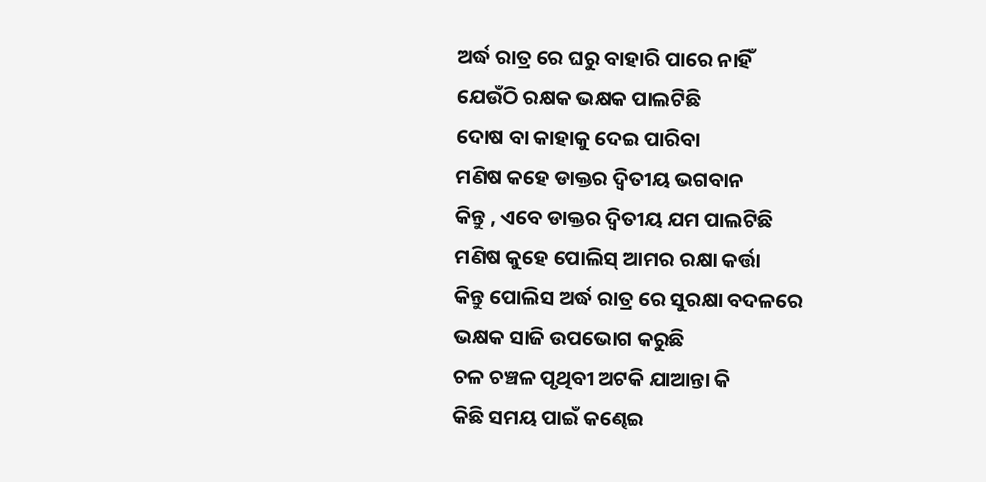ଅର୍ଦ୍ଧ ରାତ୍ର ରେ ଘରୁ ବାହାରି ପାରେ ନାହିଁ
ଯେଉଁଠି ରକ୍ଷକ ଭକ୍ଷକ ପାଲଟିଛି
ଦୋଷ ବା କାହାକୁ ଦେଇ ପାରିବା
ମଣିଷ କହେ ଡାକ୍ତର ଦ୍ଵିତୀୟ ଭଗବାନ
କିନ୍ତୁ , ଏବେ ଡାକ୍ତର ଦ୍ଵିତୀୟ ଯମ ପାଲଟିଛି
ମଣିଷ କୁହେ ପୋଲିସ୍ ଆମର ରକ୍ଷା କର୍ତ୍ତା
କିନ୍ତୁ ପୋଲିସ ଅର୍ଦ୍ଧ ରାତ୍ର ରେ ସୁରକ୍ଷା ବଦଳରେ
ଭକ୍ଷକ ସାଜି ଉପଭୋଗ କରୁଛି
ଚଳ ଚଞ୍ଚଳ ପୃଥିବୀ ଅଟକି ଯାଆନ୍ତା କି
କିଛି ସମୟ ପାଇଁ କଣ୍ଢେଇ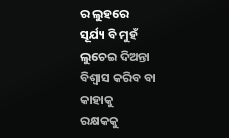ର ଲୁହରେ
ସୂର୍ଯ୍ୟ ବି ମୁହଁ ଲୁଚେଇ ଦିଅନ୍ତା
ବିଶ୍ବାସ କରିବ ବା କାହାକୁ
ରକ୍ଷକକୁ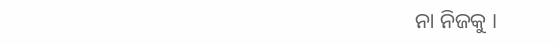ନା ନିଜକୁ ।